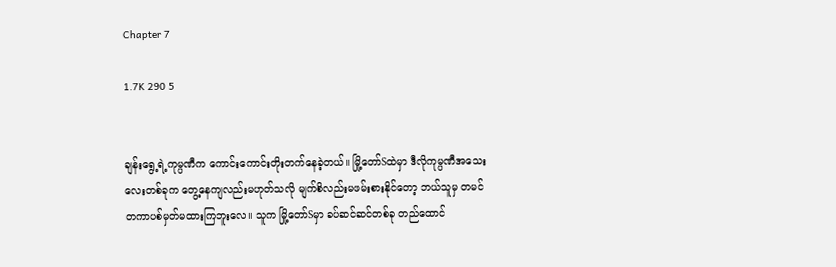Chapter 7

1.7K 290 5


ချန်းရွေ့ရဲ့ကုမ္ပဏီက ကောင်းကောင်းတိုးတက်နေခဲ့တယ်။ မြို့တော်Sထဲမှာ ဒီလိုကုမ္ပဏီအသေးလေးတစ်ခုက တွေ့နေကျလည်းမဟုတ်သလို မျက်စိလည်းမဖမ်းစားနိုင်တော့ ဘယ်သူမှ တမင်တကာပစ်မှတ်မထားကြဘူးလေ။ သူက မြို့တော်Sမှာ ခပ်ဆင်ဆင်တစ်ခု တည်‌ထောင်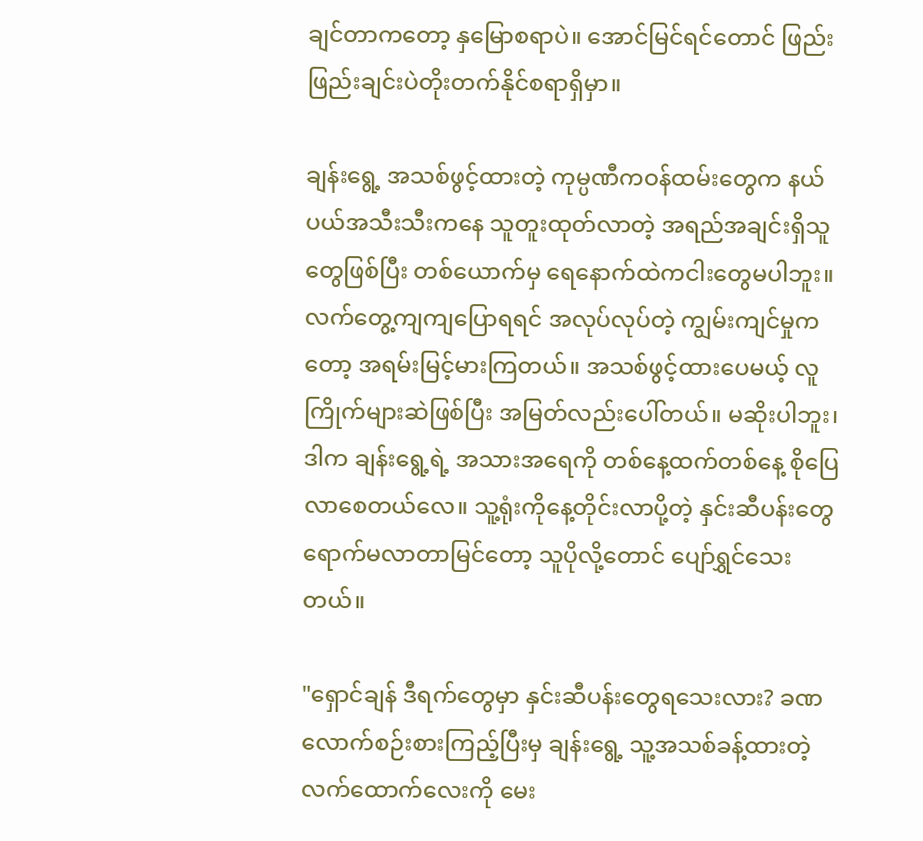ချင်တာကတော့ နှမြောစရာပဲ။ အောင်မြင်ရင်‌တောင် ဖြည်းဖြည်းချင်းပဲတိုးတက်နိုင်စရာရှိမှာ။

ချန်းရွေ့ အသစ်ဖွင့်ထားတဲ့ ကုမ္ပဏီကဝန်ထမ်းတွေက နယ်ပယ်အသီးသီးကနေ သူတူးထုတ်လာတဲ့ အရည်အချင်းရှိသူတွေဖြစ်ပြီး တစ်ယောက်မှ ရေနောက်ထဲကငါးတွေမပါဘူး။ လက်တွေ့ကျကျပြောရရင် အလုပ်လုပ်တဲ့ ကျွမ်းကျင်မှုကတော့ အရမ်းမြင့်မားကြတယ်။ အသစ်ဖွင့်ထားပေမယ့် လူကြိုက်များဆဲဖြစ်ပြီး အမြတ်လည်းပေါ်တယ်။ မဆိုးပါဘူး၊ ဒါက ချန်းရွေ့ရဲ့ အသားအရေကို တစ်နေ့ထက်တစ်နေ့ စိုပြေလာစေတယ်လေ။ သူ့ရုံးကိုနေ့တိုင်းလာပို့တဲ့ နှင်းဆီပန်းတွေ ရောက်မလာ‌တာမြင်တော့ သူပိုလို့‌တောင် ပျော်ရွှင်သေးတယ်။

"ရှောင်ချန် ဒီရက်တွေမှာ နှင်းဆီပန်းတွေရသေးလား? ခဏလောက်စဉ်းစားကြည့်ပြီးမှ ချန်းရွေ့ သူ့အသစ်ခန့်ထားတဲ့ လက်ထောက်လေးကို မေး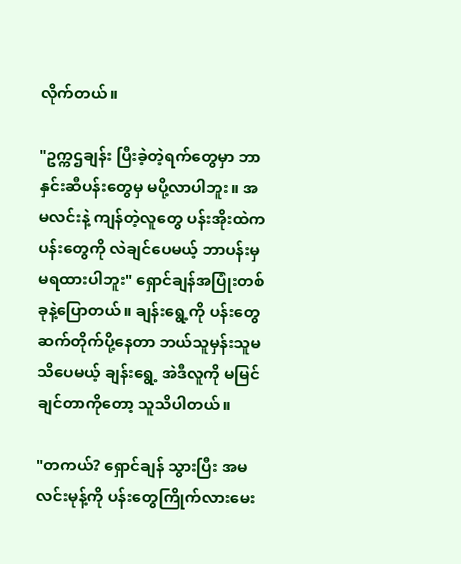လိုက်တယ်။

"ဥက္ကဌချန်း ပြီးခဲ့တဲ့ရက်တွေမှာ ဘာနှင်းဆီပန်းတွေမှ မပို့လာပါဘူး။ အမလင်းနဲ့ ကျန်တဲ့လူတွေ ပန်းအိုးထဲက ပန်းတွေကို လဲချင်ပေမယ့် ဘာပန်းမှမရထားပါဘူး" ရှောင်ချန်အပြုံးတစ်ခုနဲ့ပြောတယ်။ ချန်းရွေ့ကို ပန်းတွေဆက်တိုက်ပို့နေတာ ဘယ်သူမှန်းသူမသိပေမယ့် ချန်းရွေ့ အဲဒီလူကို မမြင်ချင်တာကိုတော့ သူသိပါတယ်။

"တကယ်? ရှောင်ချန် သွားပြီး အမလင်းမုန့်ကို ပန်းတွေကြိုက်လားမေး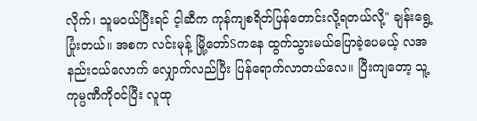လိုက်၊ သူမဝယ်ပြီးရင် င့ါဆီက ‌ကုန်ကျစရိတ်ပြန်တောင်းလို့ရတယ်လို့" ချန်းရွေ့ပြုံးတယ်။ အစက လင်းမုန့် မြို့တော်Sကနေ ထွက်သွားမယ်ပြောခဲ့ပေမယ့် လအနည်းငယ်လောက် လျှောက်လည်ပြီး ပြန်ရောက်လာတယ်လေ။ ပြီးကျတော့ သူ့ကုမ္ပဏီကိုဝင်ပြီး လူထု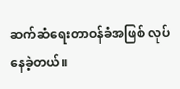ဆက်ဆံရေးတာဝန်ခံအဖြစ် လုပ်နေခဲ့တယ်။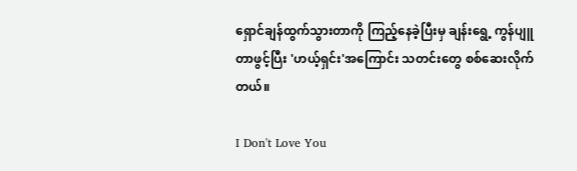ရှောင်ချန်ထွက်သွားတာကို ကြည့်နေခဲ့ပြီးမှ ချန်းရွေ့ ကွန်ပျူတာဖွင့်ပြီး 'ဟယ့်ရှင်း'အကြောင်း သတင်းတွေ စစ်ဆေးလိုက်တယ်။

I Don't Love You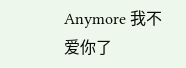Anymore 我不爱你了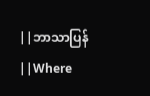||ဘာသာပြန်||Where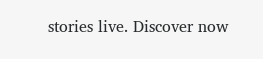stories live. Discover now